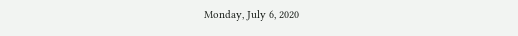Monday, July 6, 2020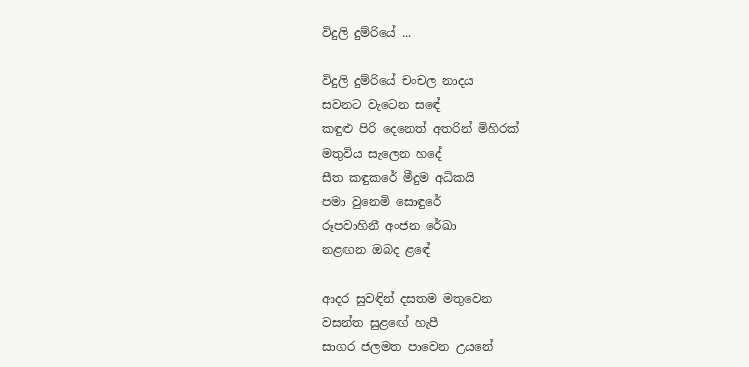විදුලි දුම්රියේ ...

විදුලි දුම්රියේ චංචල නාදය
සවනට වැටෙන සඳේ
කඳුළු පිරි දෙනෙත් අතරින් මිහිරක්
මතුවිය සැලෙන හදේ
සීත කඳුකරේ මීදුම අධිකයි
පමා වුනෙමි සොඳුරේ
රූපවාහිනී අංජන රේඛා
නළඟන ඔබද ළඳේ

ආදර සුවඳින් දසතම මතුවෙන
වසන්ත සුළඟේ හැපී
සාගර ජලමත පාවෙන උයනේ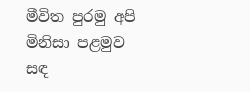මීවිත පුරමු අපි
මිනිසා පළමුව සඳ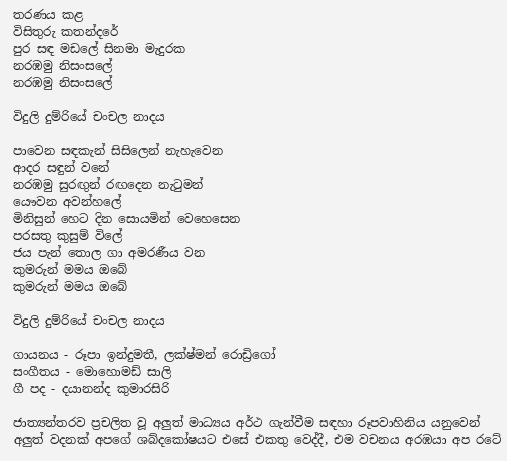තරණය කළ
විසිතුරු කතන්දරේ
පුර සඳ මඩලේ සිනමා මැදුරක
නරඹමු නිසංසලේ
නරඹමු නිසංසලේ

විදුලි දුම්රියේ චංචල නාදය

පාවෙන සඳකැන් සිසිලෙන් නැහැවෙන
ආදර සඳුන් වනේ
නරඹමු සුරඟුන් රඟදෙන නැටුමන්
යෞවන අවන්හලේ
මිනිසුන් හෙට දින සොයමින් වෙහෙසෙන
පරසතු කුසුම් විලේ
ජය පැන් තොල ගා අමරණීය වන
කුමරුන් මමය ඔබේ
කුමරුන් මමය ඔබේ

විදුලි දුම්රියේ චංචල නාදය

ගායනය - රූපා ඉන්දුමතී, ලක්ෂ්මන් රොඩ්‍රිගෝ
සංගීතය - මොහොමඩ් සාලි
ගී පද - දයානන්ද කුමාරසිරි

ජාත්‍යන්තරව ප්‍රචලිත වූ අලුත් මාධ්‍යය අර්ථ ගැන්වීම සඳහා රූපවාහිනිය යනුවෙන් අලුත් වදනක් අපගේ ශබ්දකෝෂයට එසේ එකතු වෙද්දී, එම වචනය අරඹයා අප රටේ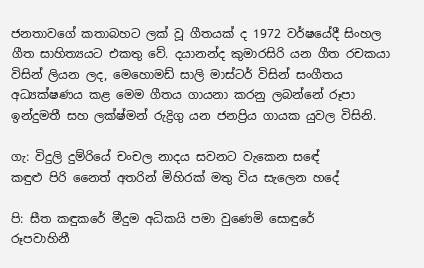ජනතාවගේ කතාබහට ලක් වූ ගීතයක් ද 1972 වර්ෂයේදී සිංහල ගීත සාහිත්‍යයට එකතු වේ. දයානන්ද කුමාරසිරි යන ගීත රචකයා විසින් ලියන ලද, මෙහොමඩ් සාලි මාස්ටර් විසින් සංගීතය අධ්‍යක්ෂණය කළ මෙම ගීතය ගායනා කරනු ලබන්නේ රූපා ඉන්දුමතී සහ ලක්ෂ්මන් රුද්‍රිගු යන ජනප්‍රිය ගායක යුවල විසිනි.

ගැ: විදුලි දුම්රියේ චංචල නාදය සවනට වැකෙන සඳේ
කඳුළු පිරි නෛත් අතරින් මිහිරක් මතු විය සැලෙන හදේ

පි: සීත කඳුකරේ මීදුම අධිකයි පමා වුණෙමි සොඳුරේ
රූපවාහිනී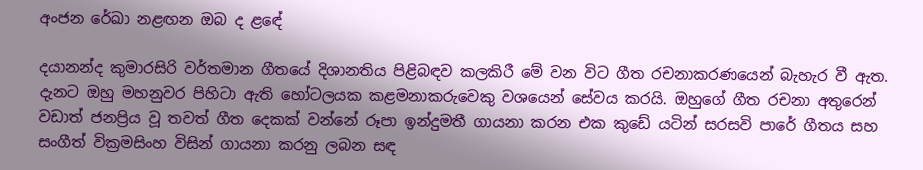අංජන රේඛා නළඟන ඔබ ද ළඳේ

දයානන්ද කුමාරසිරි වර්තමාන ගීතයේ දිශානතිය පිළිබඳව කලකිරී මේ වන විට ගීත රචනාකරණයෙන් බැහැර වී ඇත. දැනට ඔහු මහනුවර පිහිටා ඇති හෝටලයක කළමනාකරුවෙකු වශයෙන් සේවය කරයි. ඔහුගේ ගීත රචනා අතුරෙන් වඩාත් ජනප්‍රිය වූ තවත් ගීත දෙකක් වන්නේ රූපා ඉන්දුමතී ගායනා කරන එක කුඩේ යටින් සරසවි පාරේ ගීතය සහ සංගීත් වික්‍රමසිංහ විසින් ගායනා කරනු ලබන සඳ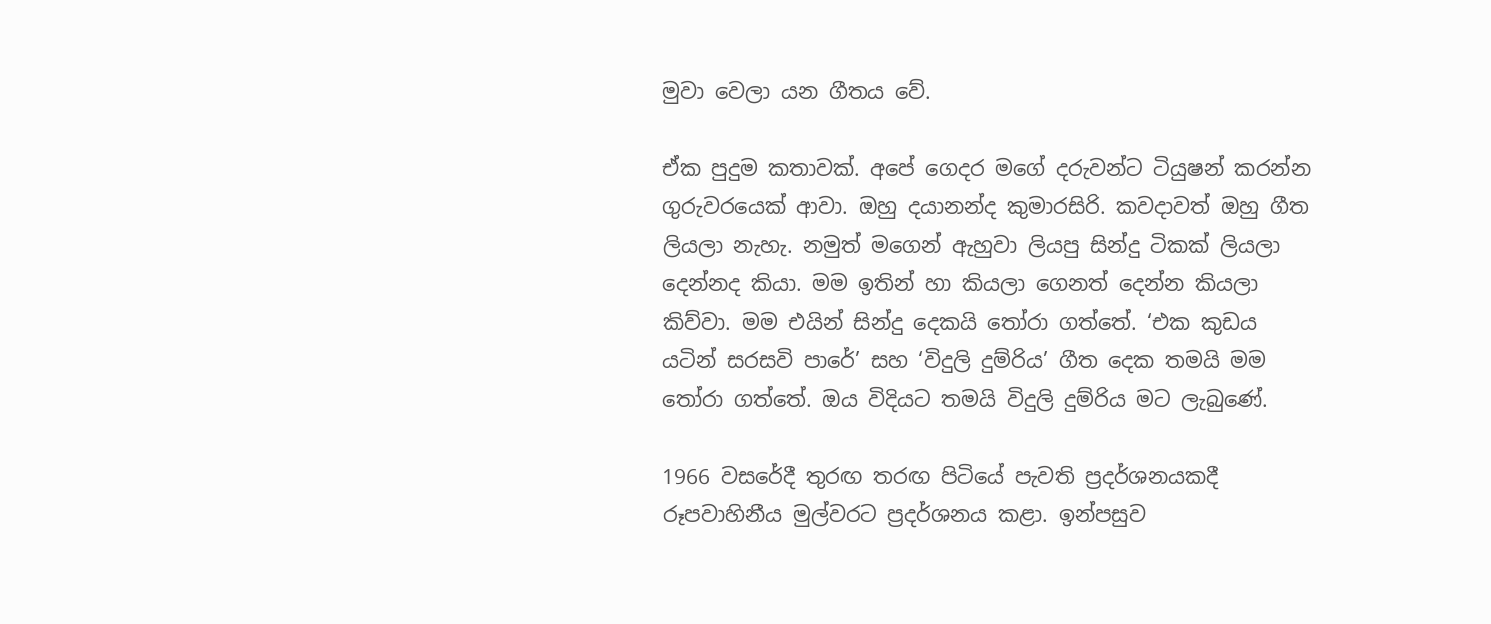මුවා වෙලා යන ගීතය වේ.

ඒක පුදුම කතාවක්. අපේ ගෙදර මගේ දරුවන්ට ටියුෂන් කරන්න ගුරුවරයෙක් ආවා. ඔහු දයානන්ද කුමාරසිරි. කවදාවත් ඔහු ගීත ලියලා නැහැ. නමුත් මගෙන් ඇහුවා ලියපු සින්දු ටිකක් ලියලා දෙන්නද කියා. මම ඉතින් හා කියලා ගෙනත් දෙන්න කියලා කිව්වා. මම එයින් සින්දු දෙකයි තෝරා ගත්තේ. ‘එක කුඩය යටින් සරසවි පාරේ’ සහ ‘විදුලි දුම්රිය’ ගීත දෙක තමයි මම තෝරා ගත්තේ. ඔය විදියට තමයි විදුලි දුම්රිය මට ලැබුණේ.

1966 වසරේදී තුරඟ තරඟ පිටියේ පැවති ප්‍රදර්ශනයකදී රූපවාහිනීය මුල්වරට ප්‍රදර්ශනය කළා. ඉන්පසුව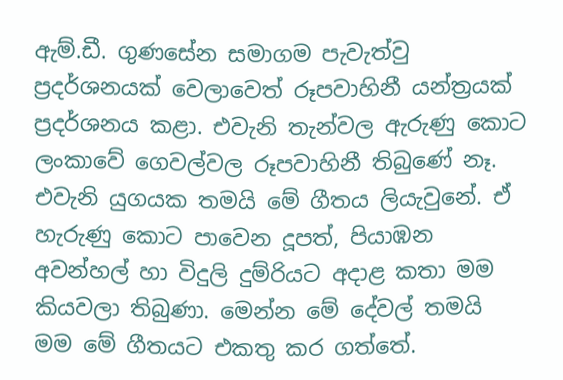ඇම්.ඩී. ගුණසේන සමාගම පැවැත්වු ප්‍රදර්ශනයක් වෙලාවෙත් රූපවාහිනී යන්ත්‍රයක් ප්‍රදර්ශනය කළා. එවැනි තැන්වල ඇරුණු කොට ලංකාවේ ගෙවල්වල රූපවාහිනී තිබුණේ නෑ. එවැනි යුගයක තමයි මේ ගීතය ලියැවුනේ. ඒ හැරුණු කොට පාවෙන දූපත්, පියාඹන අවන්හල් හා විදුලි දුම්රියට අදාළ කතා මම කියවලා තිබුණා. මෙන්න මේ දේවල් තමයි මම මේ ගීතයට එකතු කර ගත්තේ.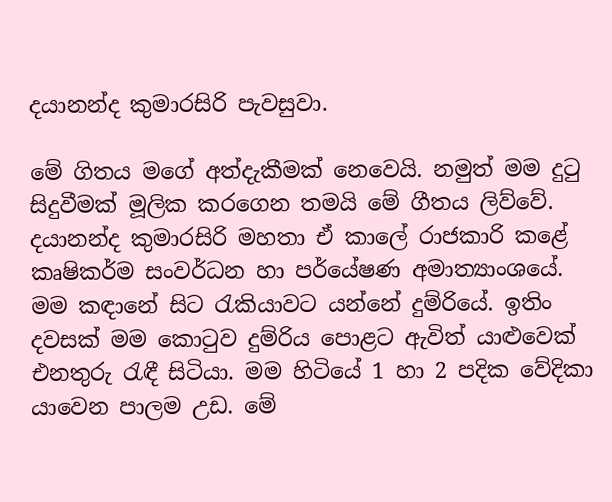දයානන්ද කුමාරසිරි පැවසුවා.

මේ ගිතය මගේ අත්දැකීමක් නෙවෙයි. නමුත් මම දුටු සිදුවීමක් මූලික කරගෙන තමයි මේ ගීතය ලිව්වේ.  දයානන්ද කුමාරසිරි මහතා ඒ කාලේ රාජකාරි කළේ කෘෂිකර්ම සංවර්ධන හා පර්යේෂණ අමාත්‍යාංශයේ. මම කඳානේ සිට රැකියාවට යන්නේ දුම්රියේ. ඉතිං දවසක් මම කොටුව දුම්රිය පොළට ඇවිත් යාළුවෙක් එනතුරු රැඳී සිටියා. මම හිටියේ 1 හා 2 පදික වේදිකා යාවෙන පාලම උඩ. මේ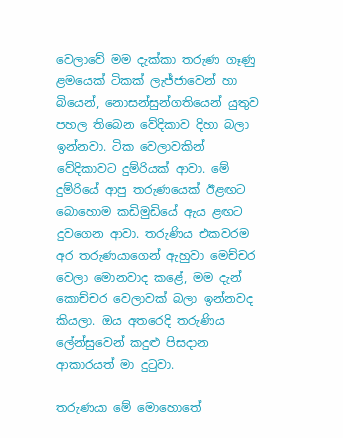වෙලාවේ මම දැක්කා තරුණ ගෑණු ළමයෙක් ටිකක් ලැජ්ජාවෙන් හා බියෙන්, නොසන්සුන්ගතියෙන් යුතුව පහල තිබෙන වේදිකාව දිහා බලා ඉන්නවා. ටික වෙලාවකින් වේදිකාවට දුම්රියක් ආවා. මේ දුම්රියේ ආපු තරුණයෙක් ඊළඟට බොහොම කඩිමුඩියේ ඇය ළඟට දුවගෙන ආවා. තරුණිය එකවරම අර තරුණයාගෙන් ඇහුවා මෙච්චර වෙලා මොනවාද කළේ, මම දැන් කොච්චර වෙලාවක් බලා ඉන්නවද කියලා. ඔය අතරෙදි තරුණිය ලේන්සුවෙන් කදුළු පිසදාන ආකාරයත් මා දුටුවා.

තරුණයා මේ මොහොතේ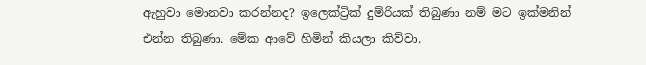ඇහුවා මොනවා කරන්නද? ඉලෙක්ට්‍රික් දුම්රියක් තිබුණා නම් මට ඉක්මනින් එන්න තිබුණා. මේක ආවේ හිමින් කියලා කිව්වා.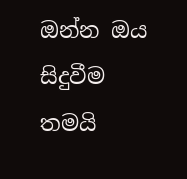ඔන්න ඔය සිදුවීම තමයි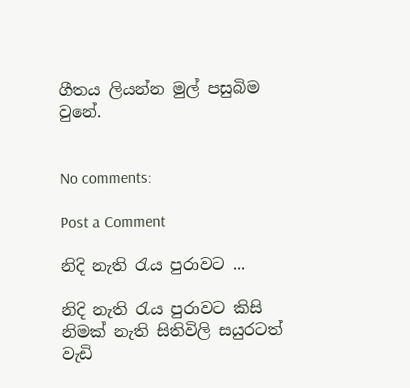ගීතය ලියන්න මුල් පසුබිම වුනේ.


No comments:

Post a Comment

නිදි නැති රැය පුරාවට ...

නිදි නැති රැය පුරාවට කිසි නිමක් නැති සිතිවිලි සයුරටත් වැඩි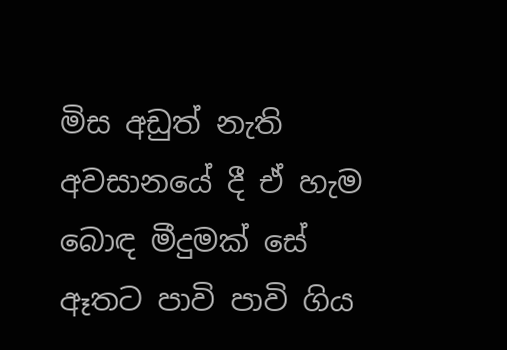මිස අඩුත් නැති අවසානයේ දී ඒ හැම බොඳ මීදුමක් සේ ඈතට පාවි පාවි ගිය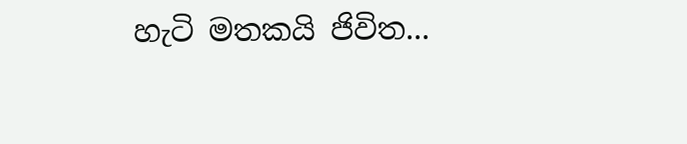හැටි මතකයි ජිවිත...